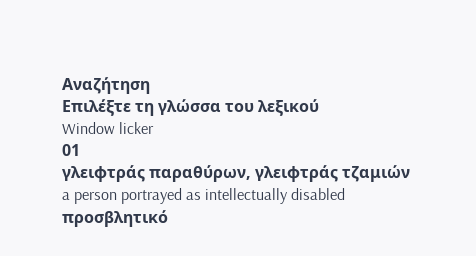Αναζήτηση
Επιλέξτε τη γλώσσα του λεξικού
Window licker
01
γλειφτράς παραθύρων, γλειφτράς τζαμιών
a person portrayed as intellectually disabled
προσβλητικό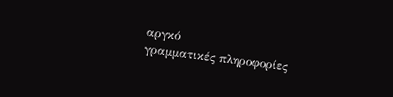αργκό
γραμματικές πληροφορίες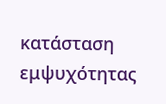κατάσταση εμψυχότητας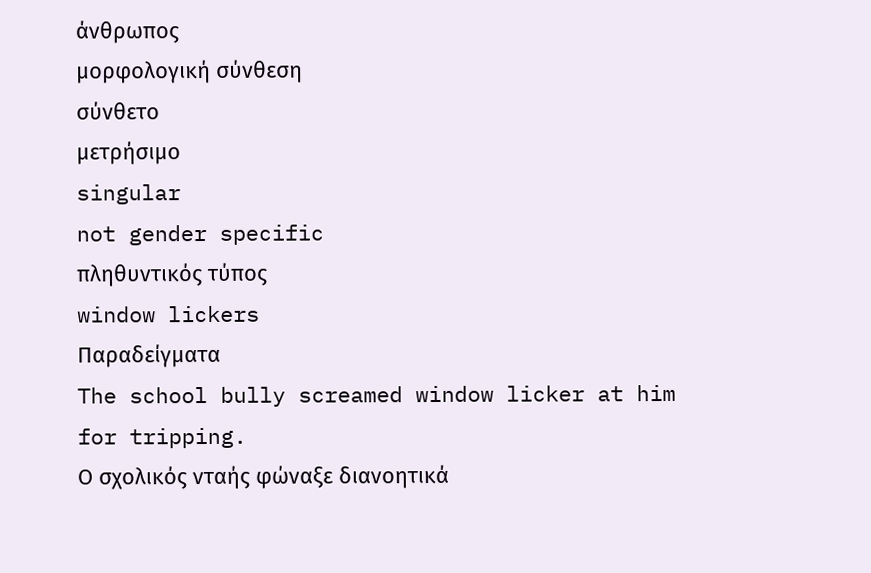άνθρωπος
μορφολογική σύνθεση
σύνθετο
μετρήσιμο
singular
not gender specific
πληθυντικός τύπος
window lickers
Παραδείγματα
The school bully screamed window licker at him for tripping.
Ο σχολικός νταής φώναξε διανοητικά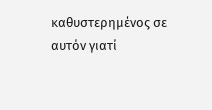καθυστερημένος σε αυτόν γιατί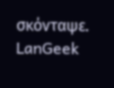σκόνταψε.
LanGeek